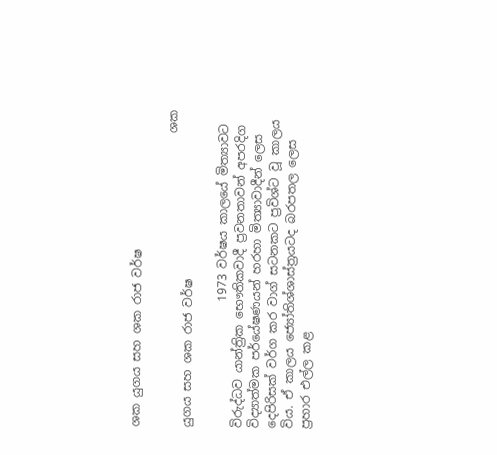ශක යුගය සහ ශක රාජ වර්ෂ

                                                 ශක යුගය සහ ශක රාජ වර්ෂ

                     1973 වර්ෂය කාලයේ මිත්‍යාවට විරුද්ධව යාන්ත්‍රික භෞතිකවාදී ප්‍රවනතාවන් අපරදිග  විද්‍යාත්මක පර්යේෂණයන් හරහා මිත්‍යාවාදීන් ලෙස දෙපිරිසක් වර්ග කර වාග් සටනකට ප්‍රවිශ්ට වූ කාලය විය. ඒ කාලය ජ්‍යෝතිශ්ශාස්ත්‍රයටද බරපතල ලෙස ප්‍රහාර එල්ල කළ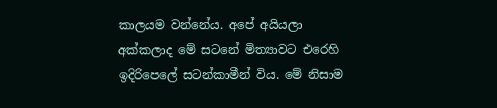කාලයම වන්නේය. අපේ අයියලා අක්කලාද මේ සටනේ මිත්‍යාවට එරෙහි ඉදිරිපෙලේ සටන්කාමීන් විය. මේ නිසාම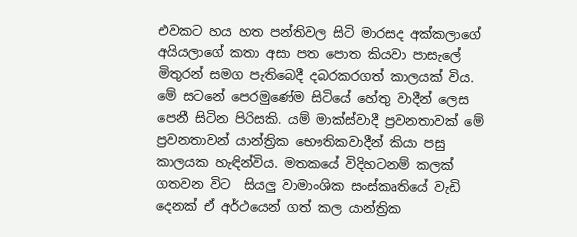එවකට හය හත පන්තිවල සිටි මාරසද අක්කලාගේ අයියලාගේ කතා අසා පත පොත ‌කියවා පාසැලේ මිතුරන් සමග පැතිබෙදී දබරකරගත් කාලයක් විය. මේ සටනේ පෙරමුණේම සිටියේ හේතු වාදීන් ලෙස පෙනී සිටින පිරිසකි. යම් මාක්ස්වාදී ප්‍රවනතාවක් මේ ප්‍රවනතාවන් යාන්ත්‍රික භෞතිකවාදීන් කියා පසු කාලයක හැඳින්විය. මතකයේ විදිහටනම් කලක් ගතවන විට  සියලු වාමාංශික සංස්කෘතියේ වැඩි දෙනක් ඒ අර්ථයෙන් ගත් කල යාන්ත්‍රික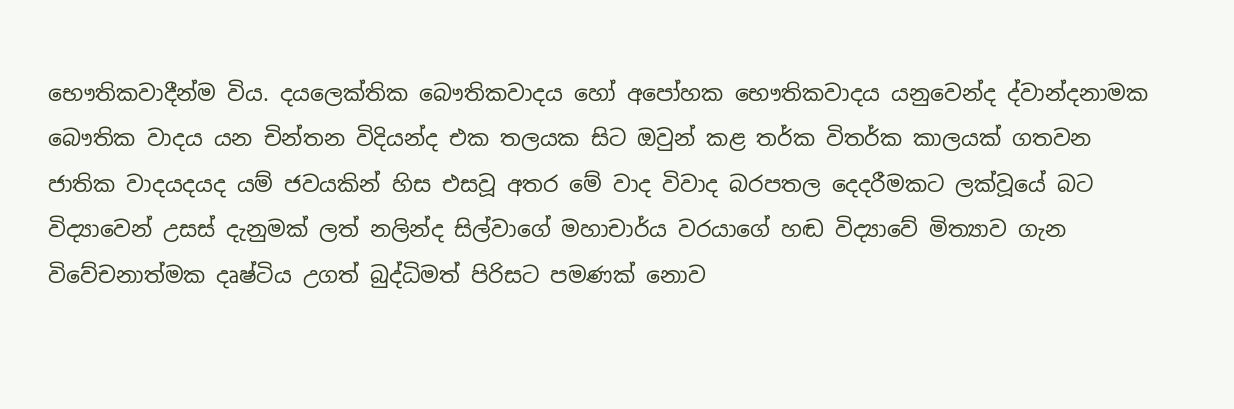භෞතිකවාදීන්ම විය. දයලෙක්තික බෞතිකවාදය හෝ අපෝහක ‌භෞතිකවාදය යනුවෙන්ද ද්වාන්දනාමක බෞතික වාදය යන චින්තන විදියන්ද එක තලයක සිට ඔවුන් කළ තර්ක විතර්ක කාලයක් ගතවන ජාතික වාදයදයද යම් ජවයකින් හිස එසවූ අතර මේ වාද විවාද බරපතල දෙදරීමකට ලක්වූයේ බට විද්‍යාවෙන් උසස් දැනුමක් ලත් නලින්ද සිල්වාගේ මහාචාර්ය වරයාගේ හඬ විද්‍යාවේ මිත්‍යාව ගැන විවේචනාත්මක දෘෂ්ටිය උගත් බුද්ධිමත් පිරිසට පමණක් නොව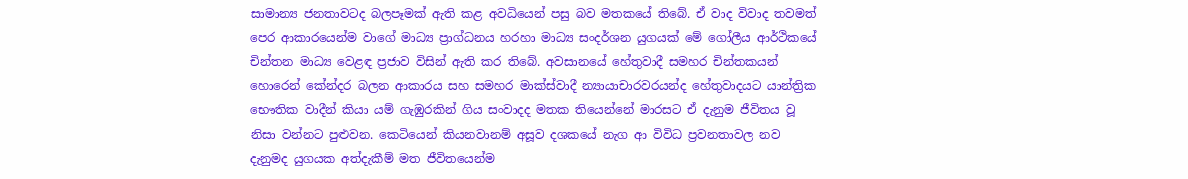සාමාන්‍ය ජනතාවටද බලපෑමක් ඇති කළ අවධියෙන් පසු බව මතකයේ තිබේ. ඒ වාද විවාද තවමත් පෙර ආකාරයෙන්ම වාගේ මාධ්‍ය ප්‍රාග්ධනය හරහා මාධ්‍ය සංදර්ශන යුගයක් මේ ගෝලීය ආර්ථිකයේ චින්තන මාධ්‍ය වෙළඳ ප්‍රජාව විසින් ඇති කර තිබේ. අවසානයේ හේතුවාදී සමහර චින්තකයන් හොරෙන් කේන්දර බලන ආකාරය සහ සමහර මාක්ස්වාදී න්‍යායාචාරවරයන්ද හේතුවාදයට යාන්ත්‍රික භෞතික වාදීන් කියා යම් ගැඹුරකින් ගිය සංවාදද මතක තියෙන්නේ මාරසට ඒ දැනුම ජීවිතය වූ නිසා වන්නට පුළුවන. කෙටියෙන් කියනවානම් අසූව දශකයේ නැග ආ විවිධ ප්‍රවනතාවල නව දැනුමද යුගයක අත්දැකීම් මත ජීවිතයෙන්ම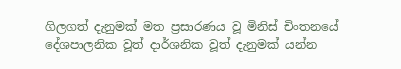ගිලගත් දැනුමක් මත ප්‍රසාරණය වූ මිනිස් චිංතනයේ දේශපාලනික වූත් දාර්ශනික වූත් දැනුමක් යන්න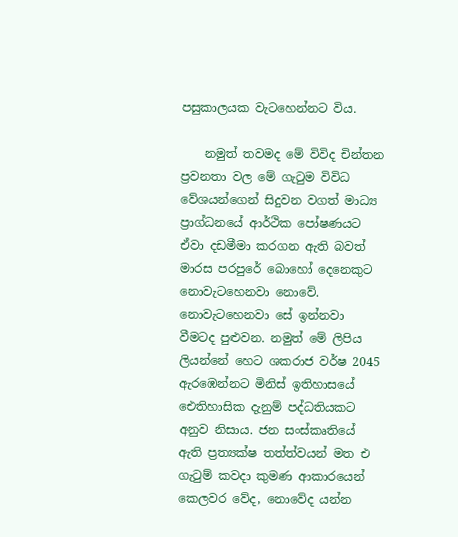පසුකාලයක වැටහෙන්නට විය.

    නමුත් තවමද මේ විවිද චින්තන ප්‍රවනතා වල මේ ගැටුම විවිධ වේශයන්ගෙන් සිදුවන වගත් මාධ්‍ය ප්‍රාග්ධනයේ ආර්ථික පෝෂණයට ඒවා දඩමීමා කරගන ඇති බවත් මාරස පරපුරේ බොහෝ දෙනෙකුට නොවැටහෙනවා නොවේ. නොවැටහෙනවා සේ ඉන්නවා වීමටද පුළුවන. නමුත් මේ ලිපිය ලියන්නේ හෙට ශකරාජ වර්ෂ 2045 ඇරඹෙන්නට මිනිස් ඉතිහාසයේ ඓතිහාසික දැනුම් පද්ධතියකට අනුව නිසාය. ජන සංස්කෘතියේ ඇති ප්‍රත්‍යක්ෂ තත්ත්වයන් මත එ ගැටුම් කවදා කුමණ ආකාරයෙන් කෙලවර වේද, නොවේද යන්න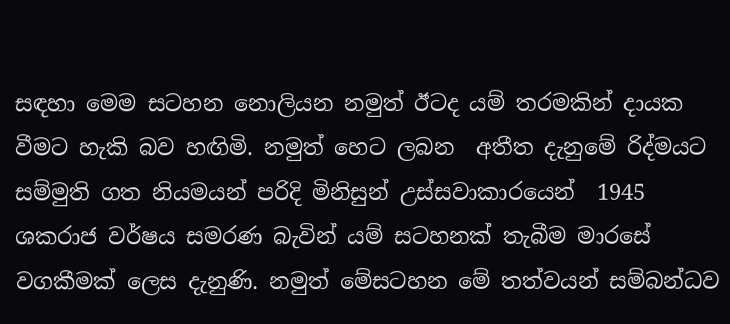සඳහා මෙම සටහන නොලියන නමුත් ඊටද යම් තරමකින් දායක වීමට හැකි බව හඟිමි. නමුත් හෙට ලබන  අතීත දැනුමේ රිද්මයට සම්මුති ගත නියමයන් පරිදි මිනිසුන් උස්සවාකාරයෙන්  1945 ශකරාජ වර්ෂය සමරණ බැවින් යම් සටහනක් තැබීම මාරසේ වගකීමක් ලෙස දැනුණි. නමුත් මේසටහන මේ තත්වයන් සම්බන්ධව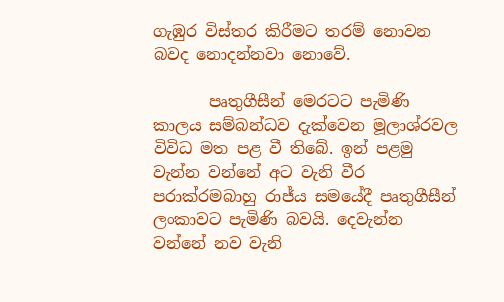ගැඹුර විස්තර කිරීමට තරම් නොවන බවද නොදන්නවා නොවේ.

       පෘතුගීසීන් මෙරටට පැමිණි කාලය සම්බන්ධව දැක්වෙන මූලාශ්රවල විවිධ මත පළ වී තිබේ. ඉන් පළමු වැන්න වන්නේ අට වැනි වීර පරාක්රමබාහු රාජ්ය සමයේදී පෘතුගීසීන් ලංකාවට පැමිණි බවයි. දෙවැන්න වන්නේ නව වැනි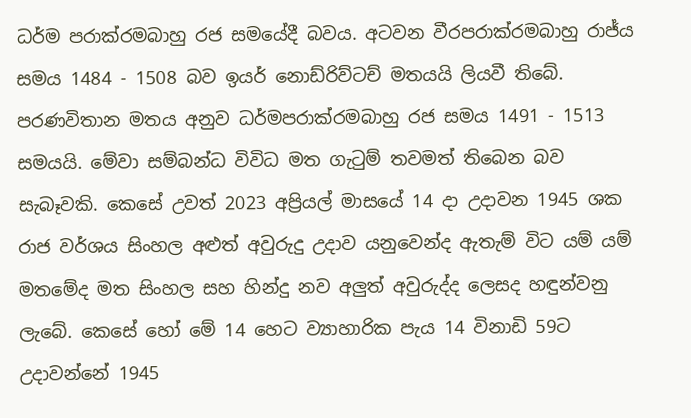ධර්ම පරාක්රමබාහු රජ සමයේදී බවය. අටවන වීරපරාක්රමබාහු රාජ්ය සමය 1484 - 1508 බව ඉයර් නොඩ්රිව්ටච් මතයයි ලියවී තිබේ. පරණවිතාන මතය අනුව ධර්මපරාක්රමබාහු රජ සමය 1491 - 1513 සමයයි. මේවා සම්බන්ධ විවිධ මත ගැටුම් තවමත් තිබෙන බව සැබෑවකි. කෙසේ උවත් ‌2023 අප්‍රියල් මාසයේ 14 දා උදාවන 1945 ශක රාජ වර්ශය සිංහල අළුත් අවුරුදු උදාව යනුවෙන්ද ඇතැම් විට යම් යම් මතමේද මත සිංහල සහ හින්දු නව අලුත් අවුරුද්ද ‌ලෙසද හඳුන්වනු ලැබේ. කෙසේ හෝ මේ 14 හෙට ව්‍යාහාරික පැය 14 විනාඩි 59ට උදාවන්නේ 1945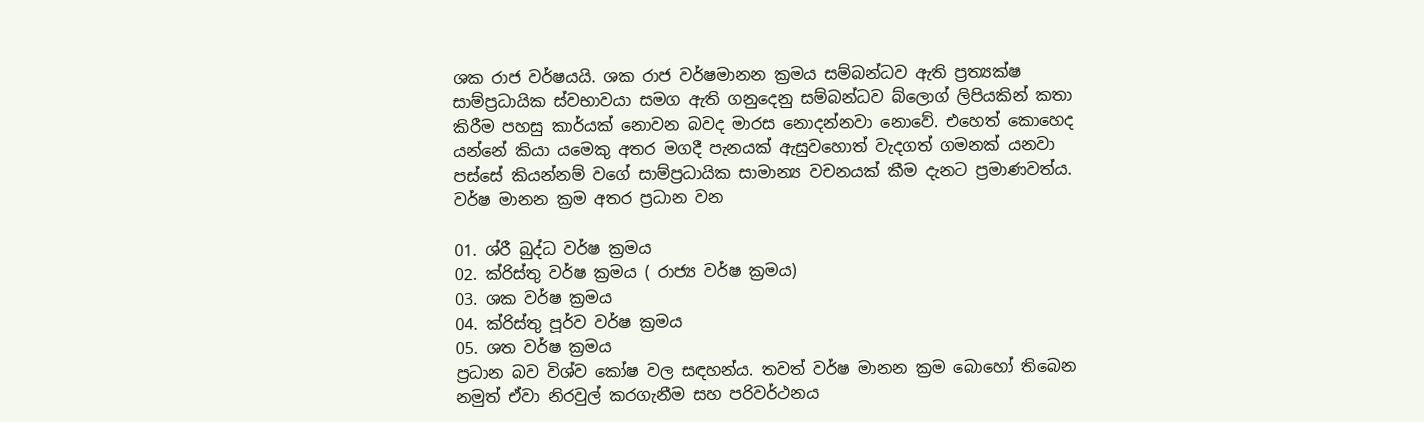ශක රාජ වර්ෂයයි. ශක රාජ වර්ෂමානන ක්‍රමය සම්බන්ධව ඇති ප්‍රත්‍යක්ෂ සාම්ප්‍රධායික ස්වභාවයා සමග ඇති ගනුදෙනු සම්බන්ධව ‌බ්ලොග් ලිපියකින් කතා කිරීම පහසු කාර්යක් නොවන බවද මාරස නොදන්නවා නොවේ. එහෙත් කොහෙද යන්නේ කියා යමෙකු අතර මගදී පැනයක් ඇසුවහොත් වැදගත් ගමනක් යනවා පස්සේ කියන්නම් වගේ සාම්ප්‍රධායික සාමාන්‍ය වචනයක් කීම දැනට ප්‍රමාණවත්ය. වර්ෂ මානන ක්‍රම අතර ප්‍රධාන වන

01. ශ්රී බුද්ධ වර්ෂ ක්‍රමය
02. ක්රිස්‌තු වර්ෂ ක්‍රමය ( රාජ්‍ය වර්ෂ ක්‍රමය)
03. ශක වර්ෂ ක්‍රමය
04. ක්රිස්‌තු පූර්ව වර්ෂ ක්‍රමය
05. ශත වර්ෂ ක්‍රමය
ප්‍රධාන බව විශ්ව කෝෂ වල සඳහන්ය. තවත් වර්ෂ මානන ක්‍රම බොහෝ තිබෙන නමුත් ඒවා නිරවුල් කරගැනීම සහ පරිවර්ථනය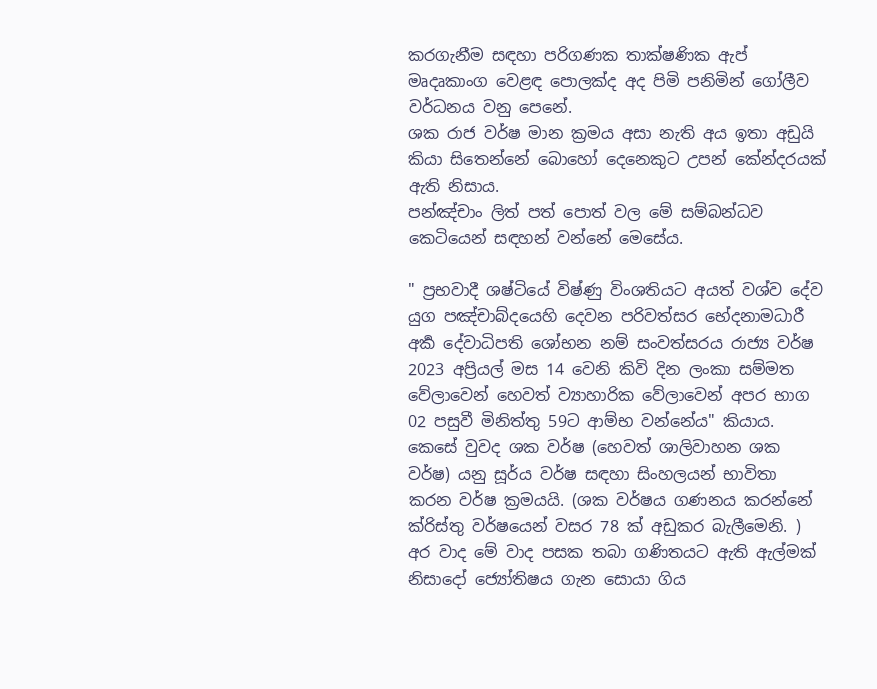කරගැනීම සඳහා පරිගණක තාක්ෂණික ඇප් මෘදෘකාංග වෙළඳ පොලක්ද අද පිමි පනිමින් ගෝලීව වර්ධනය වනු පෙනේ.
ශක රාජ වර්ෂ මාන ක්‍රමය අසා නැති අය ඉතා අඩුයි කියා සිතෙන්නේ බොහෝ දෙනෙකුට උපන් කේන්දරයක් ඇති නිසාය.
පන්ඤ්චාං ලිත් පත් පොත් වල මේ සම්බන්ධව කෙටියෙන් සඳහන් වන්නේ මෙසේය.

" ප්‍රභවාදී ශෂ්ටියේ විෂ්ණු විංශතියට අයත් වශ්ව දේව යුග පඤ්චාබ්දයෙහි දෙවන පරිවත්සර භේදනාමධාරී අර්‍ක දේවාධිපති ශෝභන නම් සංවත්සරය රාජ්‍ය වර්ෂ 2023 අප්‍රියල් මස 14 වෙනි කිවි දින ලංකා සම්මත වේලාවෙන් හෙවත් ව්‍යාහාරික වේලාවෙන් අපර භාග 02 පසුවී මිනිත්තු 59ට ආම්භ වන්නේය" කියාය.
කෙසේ වුවද ශක වර්ෂ (හෙවත් ශාලිවාහන ශක වර්ෂ) යනු සූර්ය වර්ෂ සඳහා සිංහලයන් භාවිතා කරන වර්ෂ ක්‍රමයයි. (ශක වර්ෂය ගණනය කරන්නේ ක්රිස්‌තු වර්ෂයෙන් වසර 78 ක්‌ අඩුකර බැලීමෙනි. )
අර වාද මේ වාද පසක තබා ගණිතයට ඇති ඇල්මක් නිසාදෝ ජ්‍යෝතිෂය ගැන සොයා ගිය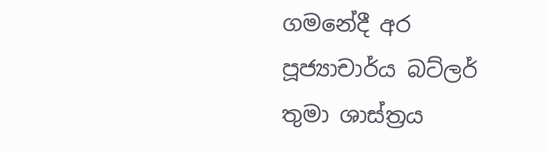ගමනේදී අර පූජ්‍යාචාර්ය බට්ලර් තුමා ශාස්ත්‍රය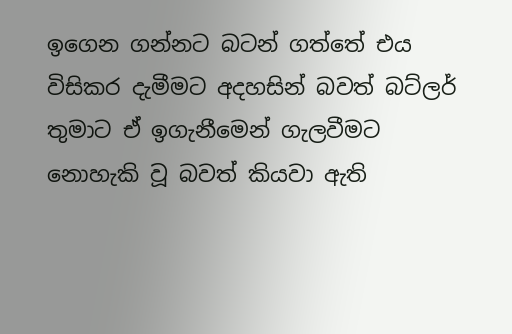ඉගෙන ගන්නට බටන් ගත්තේ එය විසිකර දැමීමට අදහසින් බවත් බට්ලර් තුමාට ඒ ඉගැනීමෙන් ගැලවීමට නොහැකි වූ බවත් ‌කියවා ඇති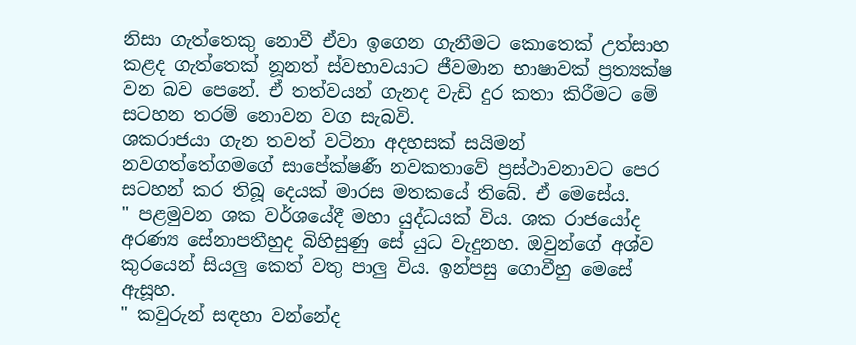නිසා ගැත්තෙකු නොවී ඒවා ඉගෙන ගැනීමට කොතෙක් උත්සාහ කළද ගැත්තෙක් නූනත් ස්වභාවයාට ජීවමාන භාෂාවක් ප්‍රත්‍යක්ෂ වන බව පෙනේ. ඒ තත්වයන් ගැනද වැඩි දුර කතා කිරීමට මේ සටහන තරම් නොවන වග සැබවි.
ශකරාජයා ගැන තවත් වටිනා අදහසක් සයිමන් නවගත්තේගමගේ සාපේක්ෂණී නවකතාවේ ප්‍රස්ථාවනාවට පෙර සටහන් කර තිබූ දෙයක් මාරස මතකයේ තිබේ. ඒ මෙසේය.
" පළමුවන ශක වර්ශයේදී මහා යුද්ධයක් විය. ශක රාජයෝද අරණ්‍ය සේනාපතීහුද බිහිසුණු සේ යුධ වැදුනහ. ඔවුන්ගේ අශ්ව කුරයෙන් සියලු කෙත් වතු පාලු විය. ඉන්පසු ගොවීහු මෙසේ ඇසූහ.
" කවුරුන් සඳහා වන්නේද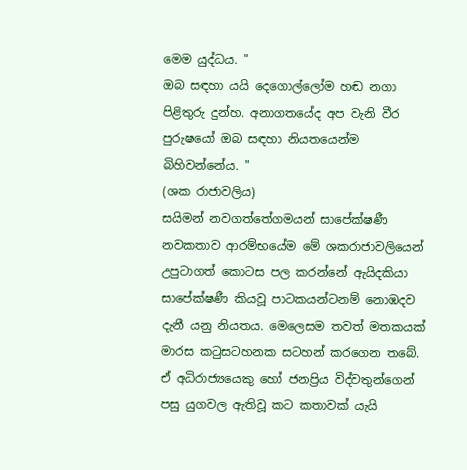මෙම යුද්ධය. "
ඔබ සඳහා යයි ‌දෙගොල්ලෝම හඬ නගා පිළිතුරු දුන්හ. අනාගතයේද අප වැනි වීර පුරුෂයෝ ඔබ සඳහා නියතයෙන්ම බිහිවන්නේය. "
(ශක රාජාවලිය)
සයිමන් නවගත්තේගමයන් සාපේක්ෂණී නවකතාව ආරම්භයේම මේ ශකරාජාවලියෙන් උපුටාගත් කොටස පල කරන්නේ ඇයිදකියා සාපේක්ෂණී කියවූ පාටකයන්ටනම් නොඹදව දැනී යනු නියතය. මෙලෙසම තවත් මතකයක් මාරස කටුසටහනක සටහන් කරගෙන තබේ. ඒ අධිරාජ්‍යයෙකු හෝ ජනප්‍රිය විද්වතුන්ගෙන් පසු යුගවල ඇතිවූ කට කතාවක් යැයි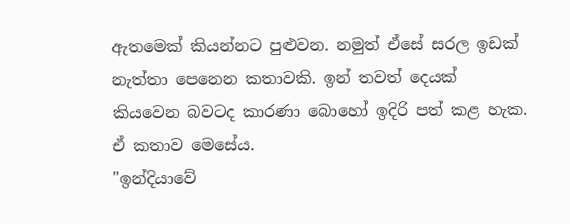ඇතමෙක් කියන්නට පුළුවන. නමුත් ඒසේ සරල ඉඩක් නැත්තා ‌පෙනෙන කතාවකි. ඉන් තවත් දෙයක් කියවෙන බවටද කාරණා බොහෝ ඉදිරි පත් කළ හැක. ඒ කතාව මෙසේය.
"ඉන්දියාවේ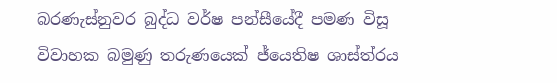බරණැස්‌නුවර බුද්ධ වර්ෂ පන්සීයේදී පමණ විසූ විවාහක බමුණු තරුණයෙක්‌ ජ්යෙතිෂ ශාස්‌ත්රය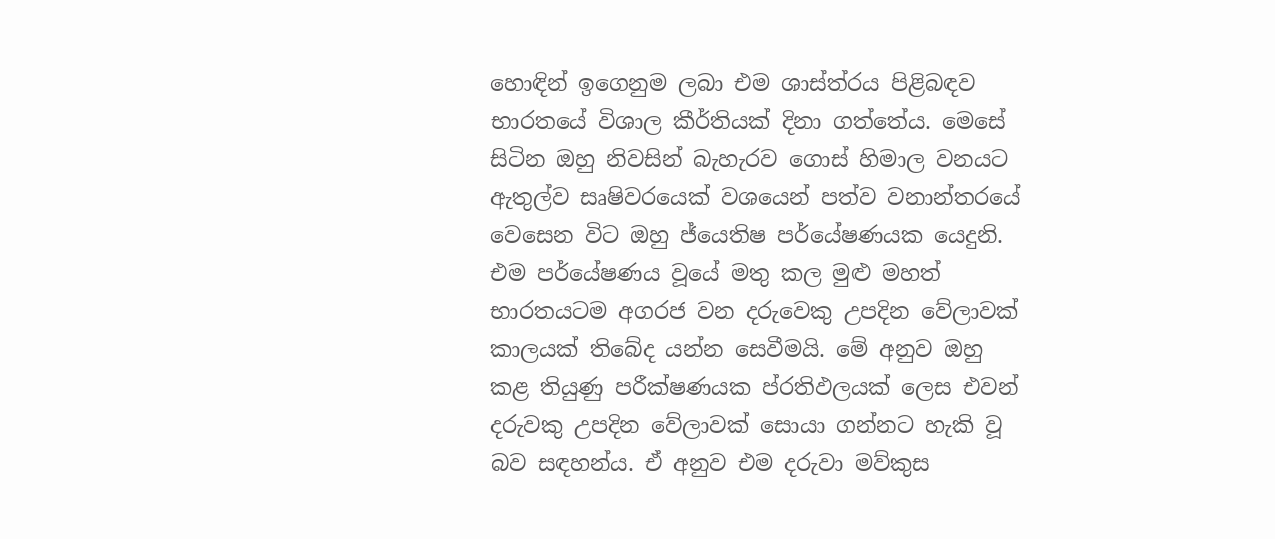හොඳින් ඉගෙනුම ලබා එම ශාස්‌ත්රය පිළිබඳව භාරතයේ විශාල කීර්තියක්‌ දිනා ගත්තේය. මෙසේ සිටින ඔහු නිවසින් බැහැරව ගොස්‌ හිමාල වනයට ඇතුල්ව සෘෂිවරයෙක්‌ වශයෙන් පත්ව වනාන්තරයේ වෙසෙන විට ඔහු ජ්යෙතිෂ පර්යේෂණයක යෙදුනි. එම පර්යේෂණය වූයේ මතු කල මුළු මහත් භාරතයටම අගරජ වන දරුවෙකු උපදින වේලාවක්‌ කාලයක්‌ තිබේද යන්න සෙවීමයි. මේ අනුව ඔහු කළ තියුණු පරීක්‌ෂණයක ප්රතිඵලයක්‌ ලෙස එවන් දරුවකු උපදින වේලාවක්‌ සොයා ගන්නට හැකි වූ බව සඳහන්ය. ඒ අනුව එම දරුවා මව්කුස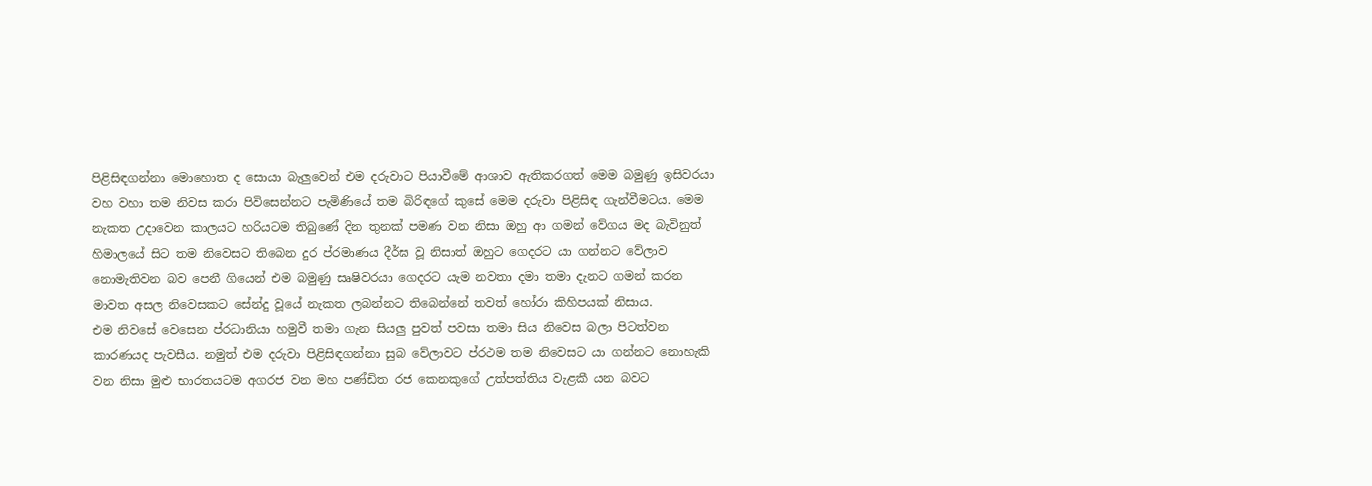පිළිසිඳගන්නා මොහොත ද සොයා බැලුවෙන් එම දරුවාට පියාවීමේ ආශාව ඇතිකරගත් මෙම බමුණු ඉසිවරයා වහ වහා තම නිවස කරා පිවිසෙන්නට පැමිණියේ තම බිරිඳගේ කුසේ මෙම දරුවා පිළිසිඳ ගැන්වීමටය. මෙම නැකත උදාවෙන කාලයට හරියටම තිබුණේ දින තුනක්‌ පමණ වන නිසා ඔහු ආ ගමන් වේගය මද බැවිනුත් හිමාලයේ සිට තම නිවෙසට තිබෙන දුර ප්රමාණය දීර්ඝ වූ නිසාත් ඔහුට ගෙදරට යා ගන්නට වේලාව නොමැතිවන බව පෙනී ගියෙන් එම බමුණු සෘෂිවරයා ගෙදරට යැම නවතා දමා තමා දැනට ගමන් කරන මාවත අසල නිවෙසකට සේන්දු වූයේ නැකත ලබන්නට තිබෙන්නේ තවත් හෝරා කිහිපයක්‌ නිසාය.
එම නිවසේ වෙසෙන ප්රධානියා හමුවී තමා ගැන සියලු පුවත් පවසා තමා සිය නිවෙස බලා පිටත්වන කාරණයද පැවසීය. නමුත් එම දරුවා පිළිසිඳගන්නා සුබ වේලාවට ප්රථම තම නිවෙසට යා ගන්නට නොහැකි වන නිසා මුළු භාරතයටම අගරජ වන මහ පණ්‌ඩිත රජ කෙනකුගේ උත්පත්තිය වැළකී යන බවට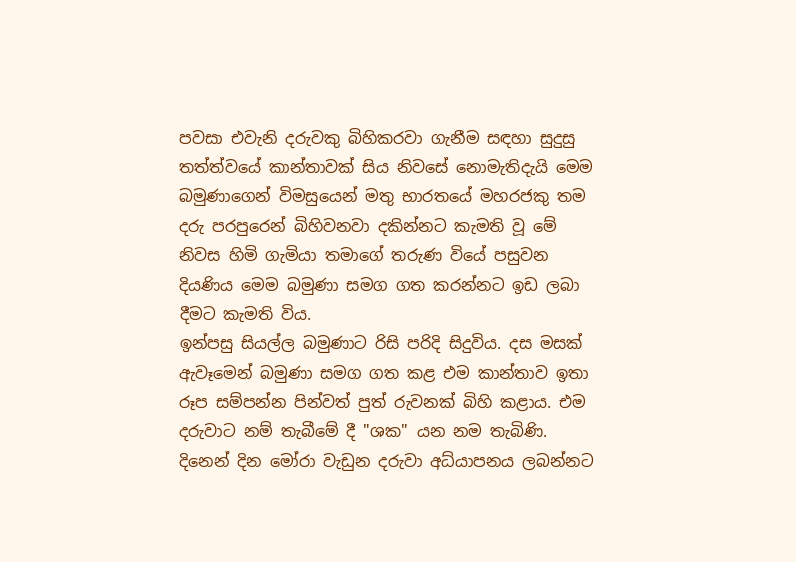පවසා එවැනි දරුවකු බිහිකරවා ගැනීම සඳහා සුදුසු තත්ත්වයේ කාන්තාවක්‌ සිය නිවසේ නොමැතිදැයි මෙම බමුණාගෙන් විමසුයෙන් මතු භාරතයේ මහරජකු තම දරු පරපුරෙන් බිහිවනවා දකින්නට කැමති වූ මේ නිවස හිමි ගැමියා තමාගේ තරුණ වියේ පසුවන දියණිය මෙම බමුණා සමග ගත කරන්නට ඉඩ ලබා දීමට කැමති විය.
ඉන්පසු සියල්ල බමුණාට රිසි පරිදි සිදුවිය. දස මසක්‌ ඇවෑමෙන් බමුණා සමග ගත කළ එම කාන්තාව ඉතා රූප සම්පන්න පින්වත් පුත් රුවනක්‌ බිහි කළාය. එම දරුවාට නම් තැබීමේ දී "ශක" යන නම තැබිණි. දිනෙන් දින මෝරා වැඩුන දරුවා අධ්යාපනය ලබන්නට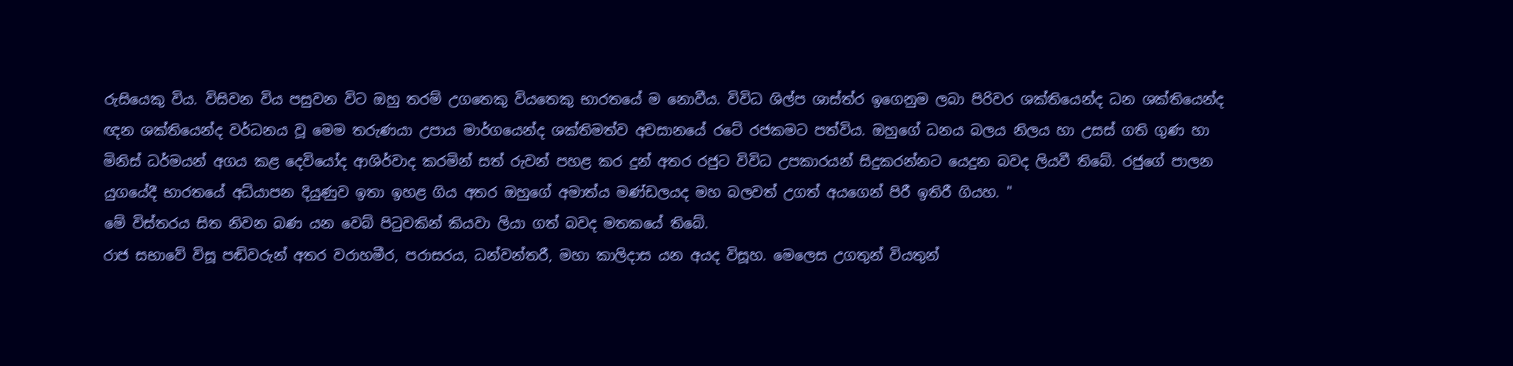රුසියෙකු විය. විසිවන විය පසුවන විට ඔහු තරම් උගතෙකු වියතෙකු භාරතයේ ම නොවීය. විවිධ ශිල්ප ශාස්‌ත්ර ඉගෙනුම ලබා පිරිවර ශක්‌තියෙන්ද ධන ශක්‌තියෙන්ද ඥන ශක්‌තියෙන්ද වර්ධනය වූ මෙම තරුණයා උපාය මාර්ගයෙන්ද ශක්‌තිමත්ව අවසානයේ රටේ රජකමට පත්විය. ඔහුගේ ධනය බලය නිලය හා උසස්‌ ගති ගුණ හා මිනිස්‌ ධර්මයන් අගය කළ දෙවියෝද ආශිර්වාද කරමින් සත් රුවන් පහළ කර දුන් අතර රජුට විවිධ උපකාරයන් සිදුකරන්නට යෙදුන බවද ලියවී තිබේ. රජුගේ පාලන යුගයේදී භාරතයේ අධ්යාපන දියුණුව ඉතා ඉහළ ගිය අතර ඔහුගේ අමාත්ය මණ්‌ඩලයද මහ බලවත් උගත් අයගෙන් පිරී ඉතිරී ගියහ. "
මේ විස්තරය සිත නිවන බණ යන වෙබ් පිටුවකින් කියවා ලියා ගත් බවද මතකයේ තිබේ.
රාජ සභාවේ විසූ පඬිවරුන් අතර වරාහමීර, පරාසරය, ධන්වන්තරී, මහා කාලිදාස යන අයද විසූහ. මෙලෙස උගතුන් වියතුන්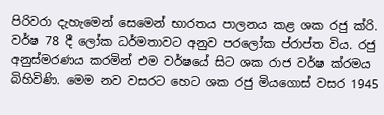පිරිවරා දැහැමෙන් සෙමෙන් භාරතය පාලනය කළ ශක රජු ක්රි. වර්ෂ 78 දී ලෝක ධර්මතාවට අනුව පරලෝක ප්රාප්ත විය. රජු අනුස්‌මරණය කරමින් එම වර්ෂයේ සිට ශක රාජ වර්ෂ ක්රමය බිහිවිණි. මෙම නව වසරට හෙට ශක රජු මියගොස්‌ වසර 1945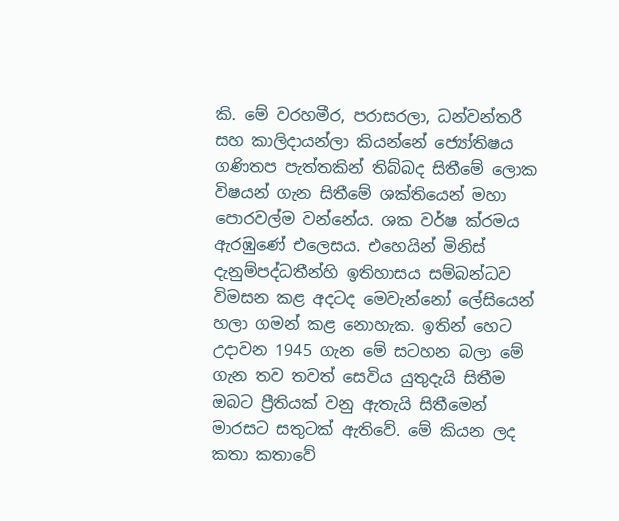කි. මේ වරහමීර, පරාසරලා, ධන්වන්තරී සහ ‌කාලිදායන්ලා කියන්නේ ජ්‍යෝතිෂය ගණිතප පැත්තකින් තිබ්බද සිතීමේ ලොක විෂයන් ගැන සිතීමේ ශක්තියෙන් මහා පොරවල්ම වන්නේය. ශක වර්ෂ ක්රමය ඇරඹුණේ එලෙසය. එහෙයින් මිනිස් දැනුම්පද්ධතීන්හි ඉතිහාසය සම්බන්ධව විමසන කළ අදටද මෙවැන්නෝ ‌ලේසියෙන් හලා ගමන් කළ නොහැක. ඉතින් හෙට උදාවන 1945 ගැන මේ සටහන බලා මේ ගැන තව තවත් සෙවිය යුතුදැයි සිතීම ඔබට ප්‍රීතියක් වනු ඇතැයි සිතීමෙන් මාරසට සතුටක් ඇතිවේ. මේ කියන ලද කතා කතාවේ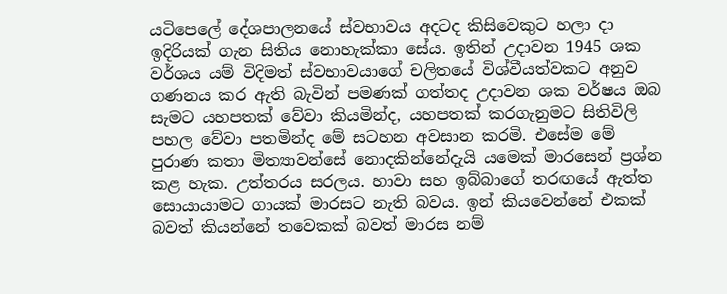යටිපෙලේ දේශපාලනයේ ස්වභාවය අදටද කිසිවෙකුට හලා දා ඉදිරියක් ගැන සිතිය නොහැක්කා සේය. ඉතින් උදාවන 1945 ශක වර්ශය යම් විදිමත් ස්වභාවයාගේ චලිතයේ විශ්වීයත්වකට අනුව ගණනය කර ඇති බැවින් පමණක් ගත්තද උදාවන ශක වර්ෂය ඔබ සැමට යහපතක් වේවා කියමින්ද, යහපතක් කරගැනුමට සිතිවිලි පහල වේවා පතමින්ද මේ සටහන අවසාන කරමි. එසේම මේ පුරාණ කතා මිත්‍යාවන්සේ නොදකින්නේදැයි යමෙක් මාරසෙන් ප්‍රශ්න කළ හැක. උත්තරය සරලය. හාවා සහ ඉබ්බාගේ තරඟයේ ඇත්ත සොයායාමට ගායක් මාරසට ‌නැති බවය. ඉන් කියවෙන්නේ එකක් බවත් කියන්නේ තවෙකක් බවත් මාරස නම්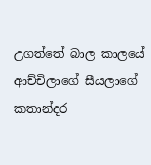උගත්තේ බාල කාලයේ ආච්චිලාගේ සීයලාගේ කතාන්දර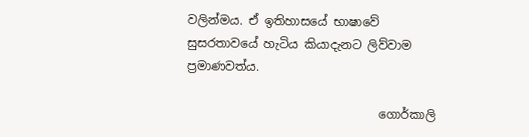වලින්මය. ඒ ඉතිහාසයේ භාෂාවේ සුසරතාවයේ හැටිය කියාදැනට ලිව්වාම ප්‍රමාණවත්ය.

                                ගොර්කාලි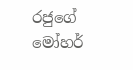රජුගේ මෝහර්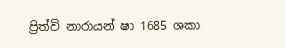ප්‍රිත්වි නාරායන් ෂා 1685 ශකා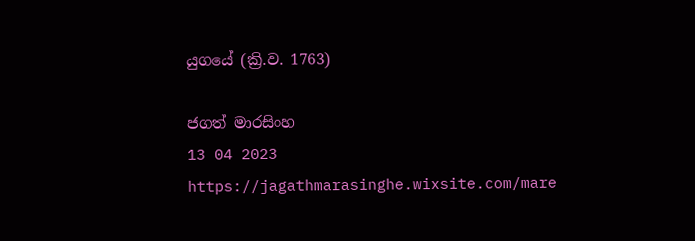යුගයේ (ක්‍රි.ව. 1763)

ජගත් මාරසිංහ
13 04 2023
https://jagathmarasinghe.wixsite.com/mare